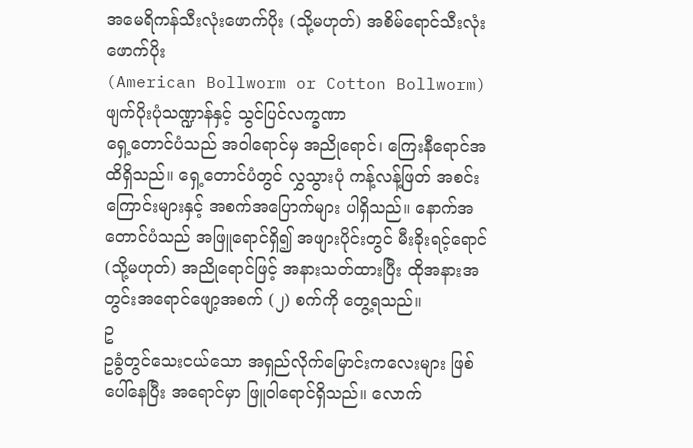အမေရိကန်သီးလုံးဖောက်ပိုး (သို့မဟုတ်) အစိမ်ရောင်သီးလုံးဖောက်ပိုး
(American Bollworm or Cotton Bollworm)
ဖျက်ပိုးပုံသဏ္ဍာန်နှင့် သွင်ပြင်လက္ခဏာ
ရှေ့တောင်ပံသည် အဝါရောင်မှ အညိုရောင်၊ ကြေးနီရောင်အထိရှိသည်။ ရှေ့တောင်ပံတွင် လွှသွားပုံ ကန့်လန့်ဖြတ် အစင်းကြောင်းများနှင့် အစက်အပြောက်များ ပါရှိသည်။ နောက်အတောင်ပံသည် အဖြူရောင်ရှိ၍ အဖျားပိုင်းတွင် မီးခိုးရင့်ရောင် (သို့မဟုတ်) အညိုရောင်ဖြင့် အနားသတ်ထားပြီး ထိုအနားအတွင်းအရောင်ဖျော့အစက် (၂) စက်ကို တွေ့ရသည်။
ဥ
ဥခွံတွင်သေးငယ်သော အရှည်လိုက်မြောင်းကလေးများ ဖြစ်ပေါ်နေပြီး အရောင်မှာ ဖြူဝါရောင်ရှိသည်။ လောက်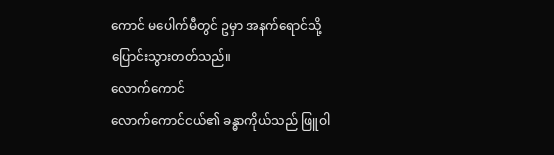ကောင် မပေါက်မီတွင် ဥမှာ အနက်ရောင်သို့ ပြောင်းသွားတတ်သည်။
လောက်ကောင်
လောက်ကောင်ငယ်၏ ခန္ဓာကိုယ်သည် ဖြူဝါ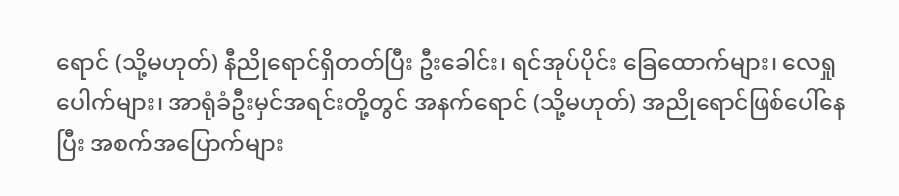ရောင် (သို့မဟုတ်) နီညိုရောင်ရှိတတ်ပြီး ဦးခေါင်း၊ ရင်အုပ်ပိုင်း ခြေထောက်များ၊ လေရှုပေါက်များ၊ အာရုံခံဦးမှင်အရင်းတို့တွင် အနက်ရောင် (သို့မဟုတ်) အညိုရောင်ဖြစ်ပေါ်နေပြီး အစက်အပြောက်များ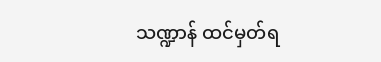သဏ္ဍာန် ထင်မှတ်ရ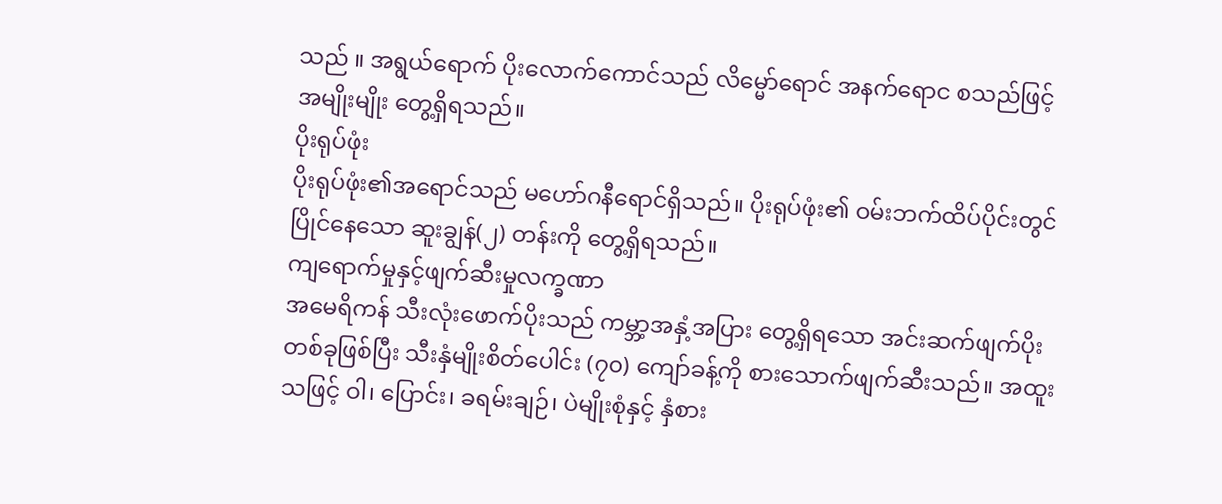သည် ။ အရွယ်ရောက် ပိုးလောက်ကောင်သည် လိမ္မော်ရောင် အနက်ရောင စသည်ဖြင့် အမျိုးမျိုး တွေ့ရှိရသည်။
ပိုးရုပ်ဖုံး
ပိုးရုပ်ဖုံး၏အရောင်သည် မဟော်ဂနီရောင်ရှိသည်။ ပိုးရုပ်ဖုံး၏ ဝမ်းဘက်ထိပ်ပိုင်းတွင် ပြိုင်နေသော ဆူးချွန်(၂) တန်းကို တွေ့ရှိရသည်။
ကျရောက်မှုနှင့်ဖျက်ဆီးမှုလက္ခဏာ
အမေရိကန် သီးလုံးဖောက်ပိုးသည် ကမ္ဘာ့အနှံ့အပြား တွေ့ရှိရသော အင်းဆက်ဖျက်ပိုးတစ်ခုဖြစ်ပြီး သီးနှံမျိုးစိတ်ပေါင်း (၇၀) ကျော်ခန့်ကို စားသောက်ဖျက်ဆီးသည်။ အထူးသဖြင့် ဝါ၊ ပြောင်း၊ ခရမ်းချဉ်၊ ပဲမျိုးစုံနှင့် နှံစား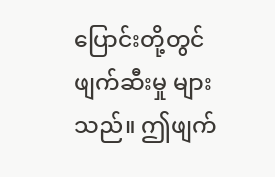ပြောင်းတို့တွင် ဖျက်ဆီးမှု များသည်။ ဤဖျက်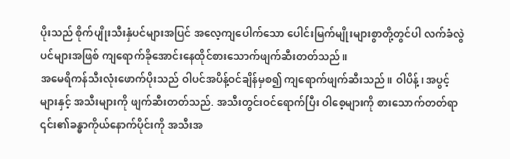ပိုးသည် စိုက်ပျိုးသီးနှံပင်များအပြင် အလေ့ကျပေါက်သော ပေါင်းမြက်မျိုးများစွာတို့တွင်ပါ လက်ခံလွဲပင်များအဖြစ် ကျရောက်ခိုအောင်းနေထိုင်စားသောက်ဖျက်ဆီးတတ်သည်။
အမေရိကန်သီးလုံးဖောက်ပိုးသည် ဝါပင်အပိန့်ဝင်ချိန်မှစ၍ ကျရောက်ဖျက်ဆီးသည်။ ဝါပိန့်၊ အပွင့်များနှင့် အသီးများကို ဖျက်ဆီးတတ်သည်. အသီးတွင်းဝင်ရောက်ပြီး ဝါစေ့များကို စားသောက်တတ်ရာ ၎င်း၏ခန္ဓာကိုယ်နောက်ပိုင်းကို အသီးအ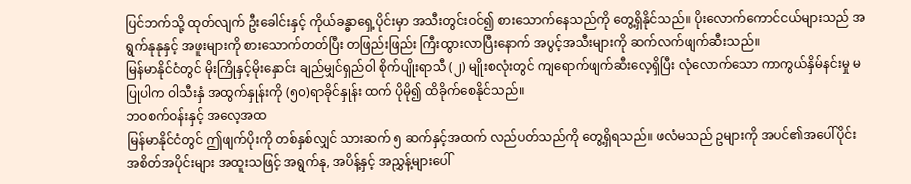ပြင်ဘက်သို့ ထုတ်လျက် ဦးခေါင်းနှင့် ကိုယ်ခန္ဓာရှေ့ပိုင်းမှာ အသီးတွင်းဝင်၍ စားသောက်နေသည်ကို တွေ့ရှိနိုင်သည်။ ပိုးလောက်ကောင်ငယ်များသည် အရွက်နုနုနှင့် အဖူးများကို စားသောက်တတ်ပြီး တဖြည်းဖြည်း ကြီးထွားလာပြီးနောက် အပွင့်အသီးများကို ဆက်လက်ဖျက်ဆီးသည်။
မြန်မာနိုင်ငံတွင် မိုးကြိုနှင့်မိုးနှောင်း ချည်မျှင်ရှည်ဝါ စိုက်ပျိုးရာသီ (၂) မျိုးစလုံးတွင် ကျရောက်ဖျက်ဆီးလေ့ရှိပြီး လုံလောက်သော ကာကွယ်နှိမ်နင်းမှု မပြုပါက ဝါသီးနှံ အထွက်နှုန်းကို (၅၀)ရာခိုင်နှုန်း ထက် ပိုမို၍ ထိခိုက်စေနိုင်သည်။
ဘဝစက်ဝန်းနှင့် အလေ့အထ
မြန်မာနိုင်ငံတွင် ဤဖျက်ပိုးကို တစ်နှစ်လျှင် သားဆက် ၅ ဆက်နှင့်အထက် လည်ပတ်သည်ကို တွေ့ရှိရသည်။ ဖလံမသည် ဥများကို အပင်၏အပေါ်ပိုင်း အစိတ်အပိုင်းများ အထူးသဖြင့် အရွက်နု, အပိန့်နှင့် အညွှန့်များပေါ်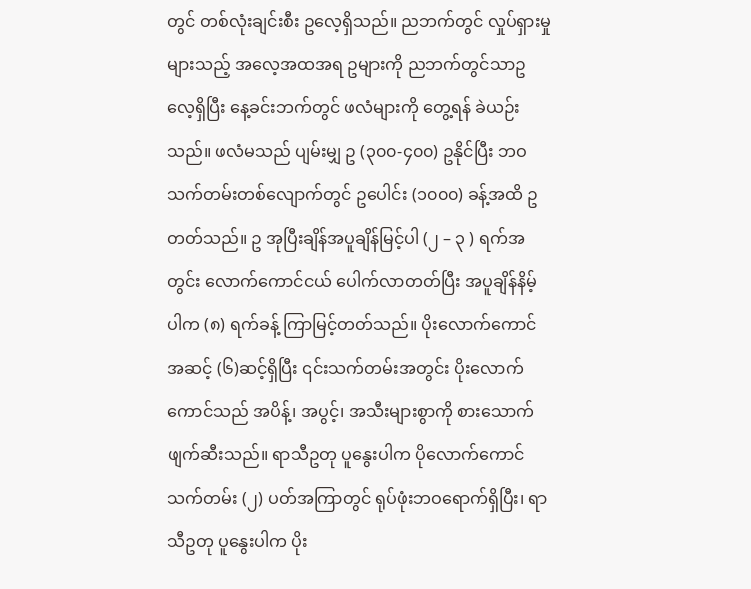တွင် တစ်လုံးချင်းစီး ဥလေ့ရှိသည်။ ညဘက်တွင် လှုပ်ရှားမှု များသည့် အလေ့အထအရ ဥများကို ညဘက်တွင်သာဥလေ့ရှိပြီး နေ့ခင်းဘက်တွင် ဖလံများကို တွေ့ရန် ခဲယဉ်းသည်။ ဖလံမသည် ပျမ်းမျှ ဥ (၃၀၀-၄၀၀) ဥနိုင်ပြီး ဘဝသက်တမ်းတစ်လျောက်တွင် ဥပေါင်း (၁၀၀၀) ခန့်အထိ ဥတတ်သည်။ ဥ အုပြီးချိန်အပူချိန်မြင့်ပါ (၂ – ၃ ) ရက်အတွင်း လောက်ကောင်ငယ် ပေါက်လာတတ်ပြီး အပူချိန်နိမ့်ပါက (၈) ရက်ခန့် ကြာမြင့်တတ်သည်။ ပိုးလောက်ကောင်အဆင့် (၆)ဆင့်ရှိပြီး ၎င်းသက်တမ်းအတွင်း ပိုးလောက်ကောင်သည် အပိန့်၊ အပွင့်၊ အသီးများစွာကို စားသောက်ဖျက်ဆီးသည်။ ရာသီဥတု ပူနွေးပါက ပိုလောက်ကောင် သက်တမ်း (၂) ပတ်အကြာတွင် ရုပ်ဖုံးဘဝရောက်ရှိပြီး၊ ရာသီဥတု ပူနွေးပါက ပိုး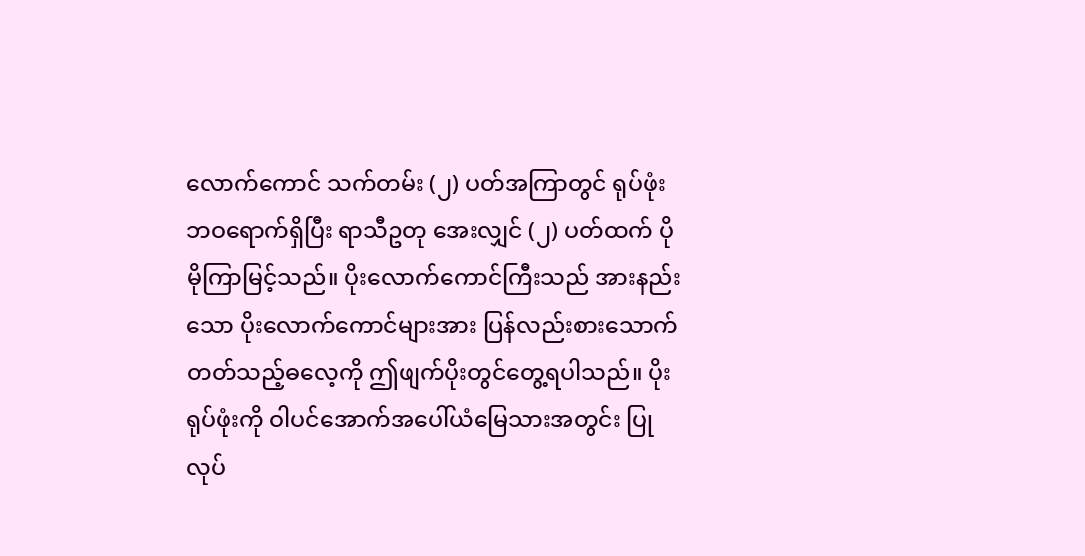လောက်ကောင် သက်တမ်း (၂) ပတ်အကြာတွင် ရုပ်ဖုံးဘဝရောက်ရှိပြီး ရာသီဥတု အေးလျှင် (၂) ပတ်ထက် ပိုမိုကြာမြင့်သည်။ ပိုးလောက်ကောင်ကြီးသည် အားနည်းသော ပိုးလောက်ကောင်များအား ပြန်လည်းစားသောက်တတ်သည့်ဓလေ့ကို ဤဖျက်ပိုးတွင်တွေ့ရပါသည်။ ပိုးရုပ်ဖုံးကို ဝါပင်အောက်အပေါ်ယံမြေသားအတွင်း ပြုလုပ်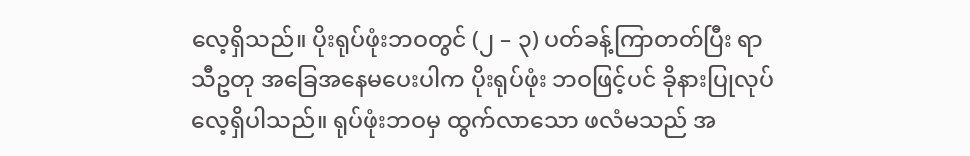လေ့ရှိသည်။ ပိုးရုပ်ဖုံးဘဝတွင် (၂ – ၃) ပတ်ခန့်ကြာတတ်ပြီး ရာသီဥတု အခြေအနေမပေးပါက ပိုးရုပ်ဖုံး ဘဝဖြင့်ပင် ခိုနားပြုလုပ်လေ့ရှိပါသည်။ ရုပ်ဖုံးဘဝမှ ထွက်လာသော ဖလံမသည် အ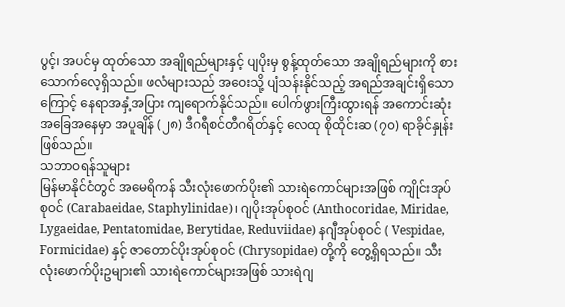ပွင့်၊ အပင်မှ ထုတ်သော အချိုရည်များနှင့် ပျပိုးမှ စွန့်ထုတ်သော အချိုရည်များကို စားသောက်လေ့ရှိသည်။ ဖလံများသည် အဝေးသို့ ပျံသန်းနိုင်သည့် အရည်အချင်းရှိသောကြောင့် နေရာအနှံ့အပြား ကျရောက်နိုင်သည်။ ပေါက်ဖွားကြီးထွားရန် အကောင်းဆုံးအခြေအနေမှာ အပူချိန် (၂၈) ဒီဂရီစင်တီဂရိတ်နှင့် လေထု စိုထိုင်းဆ (၇၀) ရာခိုင်နှုန်း ဖြစ်သည်။
သဘာဝရန်သူများ
မြန်မာနိုင်ငံတွင် အမေရိကန် သီးလုံးဖောက်ပိုး၏ သားရဲကောင်များအဖြစ် ကျိုင်းအုပ်စုဝင် (Carabaeidae, Staphylinidae)၊ ဂျပိုးအုပ်စုဝင် (Anthocoridae, Miridae, Lygaeidae, Pentatomidae, Berytidae, Reduviidae) နဂျီအုပ်စုဝင် ( Vespidae, Formicidae) နှင့် ဇာတောင်ပိုးအုပ်စုဝင် (Chrysopidae) တို့ကို တွေ့ရှိရသည်။ သီးလုံးဖောက်ပိုးဥများ၏ သားရဲကောင်များအဖြစ် သားရဲဂျ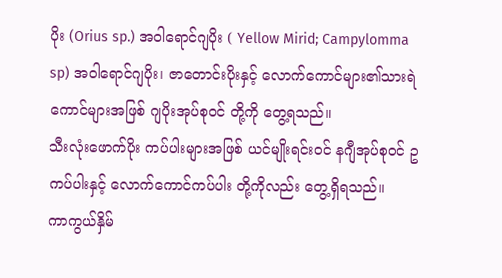ပိုး (Orius sp.) အဝါရောင်ဂျပိုး ( Yellow Mirid; Campylomma sp) အဝါရောင်ဂျပိုး၊ ဇာတောင်းပိုးနှင့် လောက်ကောင်များ၏သားရဲကောင်များအဖြစ် ဂျပိုးအုပ်စုဝင် တို့ကို တွေ့ရသည်။
သီးလုံးဖောက်ပိုး ကပ်ပါးများအဖြစ် ယင်မျိုးရင်းဝင် နဂျီအုပ်စုဝင် ဥကပ်ပါးနှင့် လောက်ကောင်ကပ်ပါး တို့ကိုလည်း တွေ့ရှိရသည်။
ကာကွယ်နှိမ်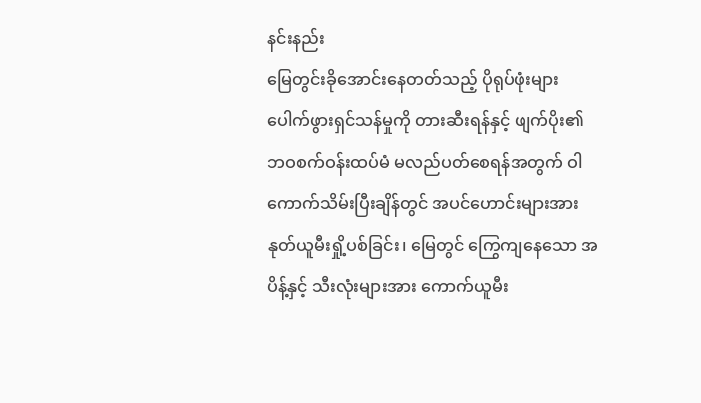နင်းနည်း
မြေတွင်းခိုအောင်းနေတတ်သည့် ပိုရုပ်ဖုံးများ ပေါက်ဖွားရှင်သန်မှုကို တားဆီးရန်နှင့် ဖျက်ပိုး၏ ဘဝစက်ဝန်းထပ်မံ မလည်ပတ်စေရန်အတွက် ဝါကောက်သိမ်းပြီးချိန်တွင် အပင်ဟောင်းများအား နုတ်ယူမီးရှို့ပစ်ခြင်း၊ မြေတွင် ကြွေကျနေသော အပိန့်နှင့် သီးလုံးများအား ကောက်ယူမီး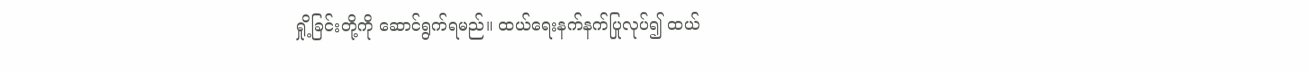ရှို့ခြင်းတို့ကို ဆောင်ရွက်ရမည်။ ထယ်ရေးနက်နက်ပြုလုပ်၍ ထယ်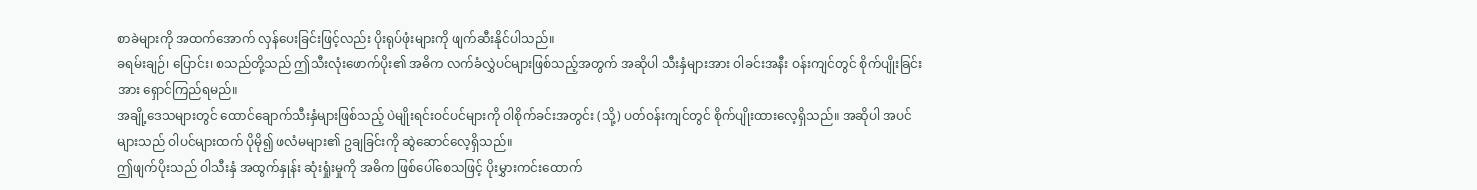စာခဲများကို အထက်အောက် လှန်ပေးခြင်းဖြင့်လည်း ပိုးရုပ်ဖုံးများကို ဖျက်ဆီးနိုင်ပါသည်။
ခရမ်းချဉ်၊ ပြောင်း၊ စသည်တို့သည် ဤသီးလုံးဖောက်ပိုး၏ အဓိက လက်ခံလွှဲပင်များဖြစ်သည့်အတွက် အဆိုပါ သီးနှံများအား ဝါခင်းအနီး ဝန်းကျင်တွင် စိုက်ပျိုးခြင်းအား ရှောင်ကြည်ရမည်။
အချို့ဒေသများတွင် ထောင်ချောက်သီးနှံများဖြစ်သည့် ပဲမျိုးရင်းဝင်ပင်များကို ဝါစိုက်ခင်းအတွင်း (သို့) ပတ်ဝန်းကျင်တွင် စိုက်ပျိုးထားလေ့ရှိသည်။ အဆိုပါ အပင်များသည် ဝါပင်များထက် ပိုမို၍ ဖလံမများ၏ ဥချခြင်းကို ဆွဲဆောင်လေ့ရှိသည်။
ဤဖျက်ပိုးသည် ဝါသီးနှံ အထွက်နှုန်း ဆုံးရှုံးမှုကို အဓိက ဖြစ်ပေါ်စေသဖြင့် ပိုးမွှားကင်းထောက်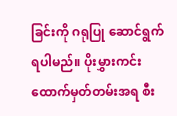ခြင်းကို ဂရုပြု ဆောင်ရွက်ရပါမည်။ ပိုးမွှားကင်းထောက်မှတ်တမ်းအရ စီး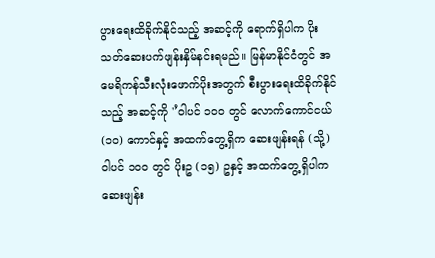ပွားရေးထိခိုက်နိုင်သည့် အဆင့်ကို ရောက်ရှိပါက ပိုးသတ်ဆေးပက်ဖျန်းနှိမ်နင်းရမည်။ မြန်မာနိုင်ငံတွင် အမေရိကန်သီးလုံးဖောက်ပိုးအတွက် စီးပွားရေးထိခိုက်နိုင်သည့် အဆင့်ကို '’ဝါပင် ၁၀၀ တွင် လောက်ကောင်ငယ် (၁၀) ကောင်နှင့် အထက်တွေ့ရှိက ဆေးဖျန်းရန် (သို့) ဝါပင် ၁၀၀ တွင် ပိုးဥ (၁၅) ဥနှင့် အထက်တွေ့ရှိပါက ဆေးဖျန်း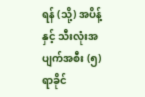ရန် (သို့) အပိန့်နှင့် သီးလုံးအပျက်အစီး (၅) ရာခိုင်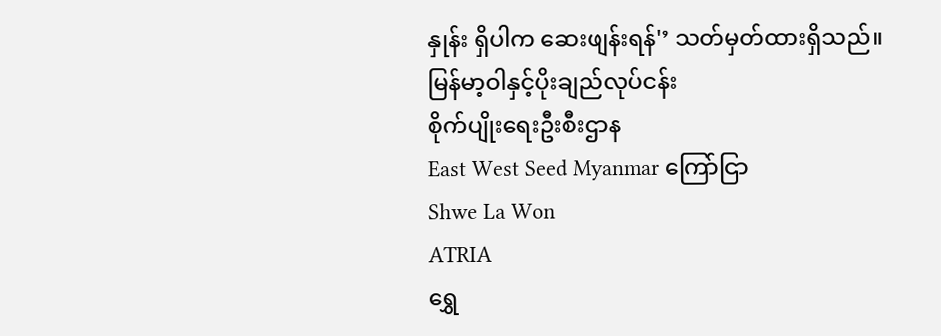နှုန်း ရှိပါက ဆေးဖျန်းရန်'’ သတ်မှတ်ထားရှိသည်။
မြန်မာ့ဝါနှင့်ပိုးချည်လုပ်ငန်း
စိုက်ပျိုးရေးဦးစီးဌာန
East West Seed Myanmar ကြော်ငြာ
Shwe La Won
ATRIA
ရွှေ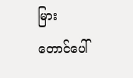မြား
တောင်ပေါ်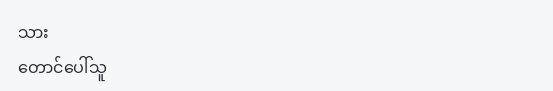သား
တောင်ပေါ်သူ